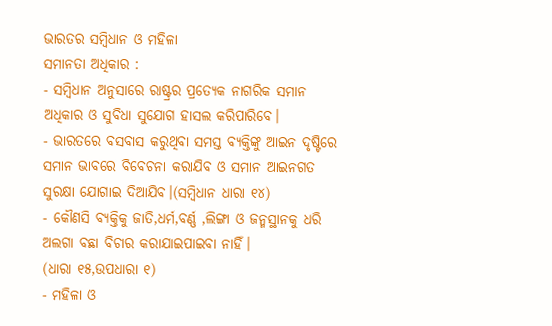ଭାରତର ସମ୍ବିଧାନ ଓ ମହିଳା
ସମାନତା ଅଧିକାର :
- ସମ୍ବିଧାନ ଅନୁସାରେ ରାଷ୍ଟ୍ରର ପ୍ରତ୍ୟେକ ନାଗରିକ ସମାନ ଅଧିକାର ଓ ସୁବିଧା ସୁଯୋଗ ହାସଲ କରିପାରିବେ।
- ଭାରତରେ ବସବାସ କରୁଥିବା ସମସ୍ତ ବ୍ୟକ୍ତିଙ୍କୁ ଆଇନ ଦୃଷ୍ଟିରେ ସମାନ ଭାବରେ ବିବେଚନା କରାଯିବ ଓ ସମାନ ଆଇନଗତ ସୁରକ୍ଷା ଯୋଗାଇ ଦିଆଯିବ।(ସମ୍ବିଧାନ ଧାରା ୧୪)
- କୌଣସି ବ୍ୟକ୍ତିକୁ ଜାତି,ଧର୍ମ,ବର୍ଣ୍ଣ ,ଲିଙ୍ଗା ଓ ଜନ୍ମସ୍ଥାନକୁ ଧରି ଅଲଗା ବଛା ବିଚାର କରାଯାଇପାଇବା ନାହିଁ।
(ଧାରା ୧୫,ଉପଧାରା ୧)
- ମହିଳା ଓ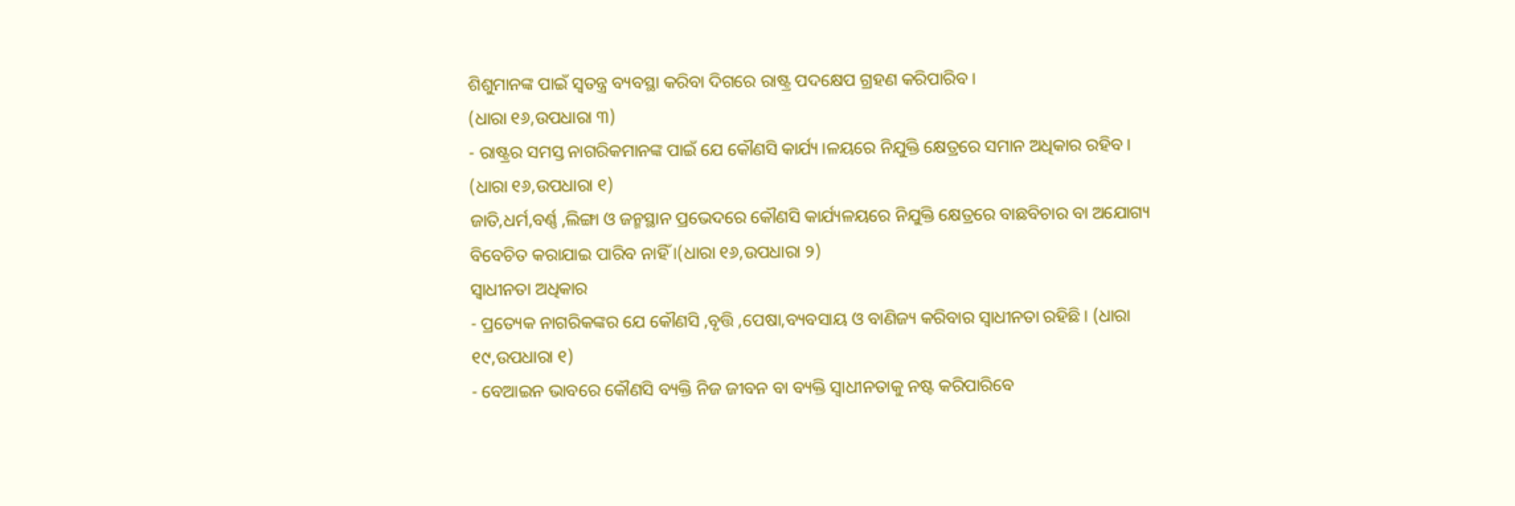ଶିଶୁମାନଙ୍କ ପାଇଁ ସ୍ଵତନ୍ତ୍ର ବ୍ୟବସ୍ଥା କରିବା ଦିଗରେ ରାଷ୍ଟ୍ର ପଦକ୍ଷେପ ଗ୍ରହଣ କରିପାରିବ ।
(ଧାରା ୧୬,ଉପଧାରା ୩)
- ରାଷ୍ଟ୍ରର ସମସ୍ତ ନାଗରିକମାନଙ୍କ ପାଇଁ ଯେ କୌଣସି କାର୍ଯ୍ୟ।ଳୟରେ ନିଯୁକ୍ତି କ୍ଷେତ୍ରରେ ସମାନ ଅଧିକାର ରହିବ।
(ଧାରା ୧୬,ଉପଧାରା ୧)
ଜାତି,ଧର୍ମ,ବର୍ଣ୍ଣ ,ଲିଙ୍ଗା ଓ ଜନ୍ମସ୍ଥାନ ପ୍ରଭେଦରେ କୌଣସି କାର୍ଯ୍ୟଳୟରେ ନିଯୁକ୍ତି କ୍ଷେତ୍ରରେ ବାଛବିଚାର ବା ଅଯୋଗ୍ୟ ବିବେଚିତ କରାଯାଇ ପାରିବ ନାହିଁ ।(ଧାରା ୧୬,ଉପଧାରା ୨)
ସ୍ଵାଧୀନତା ଅଧିକାର
- ପ୍ରତ୍ୟେକ ନାଗରିକଙ୍କର ଯେ କୌଣସି ,ବୃତ୍ତି ,ପେଷା,ବ୍ୟବସାୟ ଓ ବାଣିଜ୍ୟ କରିବାର ସ୍ଵାଧୀନତା ରହିଛି। (ଧାରା ୧୯,ଉପଧାରା ୧)
- ବେଆଇନ ଭାବରେ କୌଣସି ବ୍ୟକ୍ତି ନିଜ ଜୀବନ ବା ବ୍ୟକ୍ତି ସ୍ଵାଧୀନତାକୁ ନଷ୍ଟ କରିପାରିବେ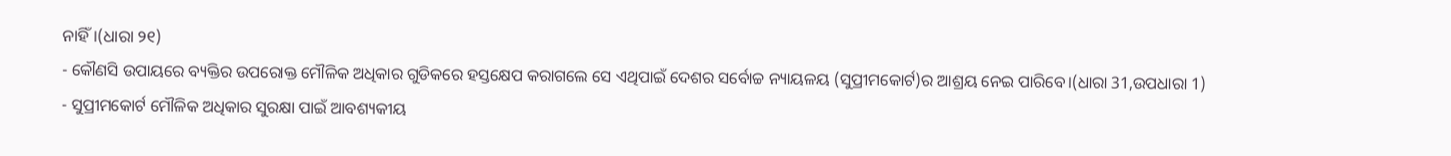ନାହିଁ।(ଧାରା ୨୧)
- କୌଣସି ଉପାୟରେ ବ୍ୟକ୍ତିର ଉପରୋକ୍ତ ମୌଳିକ ଅଧିକାର ଗୁଡିକରେ ହସ୍ତକ୍ଷେପ କରାଗଲେ ସେ ଏଥିପାଇଁ ଦେଶର ସର୍ବୋଚ୍ଚ ନ୍ୟାୟଳୟ (ସୁପ୍ରୀମକୋର୍ଟ)ର ଆଶ୍ରୟ ନେଇ ପାରିବେ।(ଧାରା 31,ଉପଧାରା 1)
- ସୁପ୍ରୀମକୋର୍ଟ ମୌଳିକ ଅଧିକାର ସୁରକ୍ଷା ପାଇଁ ଆବଶ୍ୟକୀୟ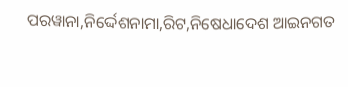ପରୱାନା,ନିର୍ଦ୍ଦେଶନାମା,ରିଟ,ନିଷେଧାଦେଶ ଆଇନଗତ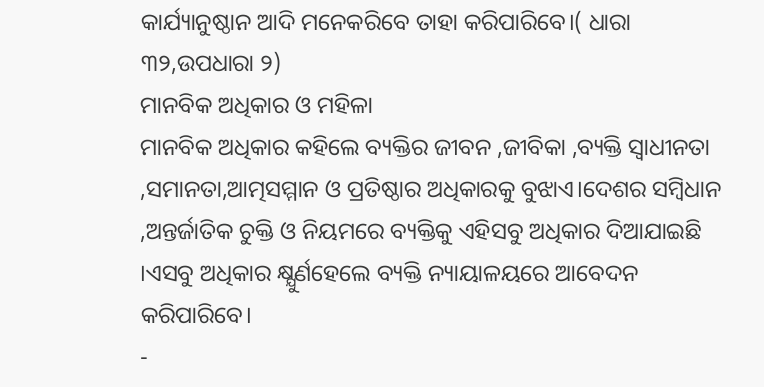କାର୍ଯ୍ୟାନୁଷ୍ଠାନ ଆଦି ମନେକରିବେ ତାହା କରିପାରିବେ।( ଧାରା ୩୨,ଉପଧାରା ୨)
ମାନବିକ ଅଧିକାର ଓ ମହିଳା
ମାନବିକ ଅଧିକାର କହିଲେ ବ୍ୟକ୍ତିର ଜୀବନ ,ଜୀବିକା ,ବ୍ୟକ୍ତି ସ୍ଵାଧୀନତା ,ସମାନତା,ଆତ୍ମସମ୍ମାନ ଓ ପ୍ରତିଷ୍ଠାର ଅଧିକାରକୁ ବୁଝାଏ।ଦେଶର ସମ୍ବିଧାନ ,ଅନ୍ତର୍ଜାତିକ ଚୁକ୍ତି ଓ ନିୟମରେ ବ୍ୟକ୍ତିକୁ ଏହିସବୁ ଅଧିକାର ଦିଆଯାଇଛି ।ଏସବୁ ଅଧିକାର କ୍ଷ୍ଯୁର୍ଣହେଲେ ବ୍ୟକ୍ତି ନ୍ୟାୟାଳୟରେ ଆବେଦନ କରିପାରିବେ।
-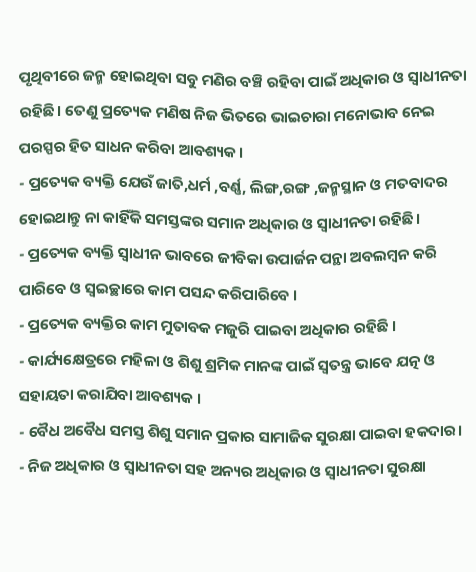ପୃଥିବୀରେ ଜନ୍ମ ହୋଇଥିବା ସବୁ ମଣିର ବଞ୍ଚି ରହିବା ପାଇଁ ଅଧିକାର ଓ ସ୍ଵାଧୀନତା ରହିଛି। ତେଣୁ ପ୍ରତ୍ୟେକ ମଣିଷ ନିଜ ଭିତରେ ଭାଇଚାରା ମନୋଭାବ ନେଇ ପରସ୍ପର ହିତ ସାଧନ କରିବା ଆବଶ୍ୟକ।
- ପ୍ରତ୍ୟେକ ବ୍ୟକ୍ତି ଯେଉଁ ଜାତି,ଧର୍ମ ,ବର୍ଣ୍ଣ, ଲିଙ୍ଗ,ରଙ୍ଗ ,ଜନ୍ମସ୍ଥାନ ଓ ମତବାଦର ହୋଇଥାନ୍ତୁ ନା କାହିଁକି ସମସ୍ତଙ୍କର ସମାନ ଅଧିକାର ଓ ସ୍ଵାଧୀନତା ରହିଛି।
- ପ୍ରତ୍ୟେକ ବ୍ୟକ୍ତି ସ୍ଵାଧୀନ ଭାବରେ ଜୀବିକା ଉପାର୍ଜନ ପନ୍ଥା ଅବଲମ୍ବନ କରି ପାରିବେ ଓ ସ୍ବଇଚ୍ଛାରେ କାମ ପସନ୍ଦ କରିପାରିବେ ।
- ପ୍ରତ୍ୟେକ ବ୍ୟକ୍ତିର କାମ ମୁତାବକ ମଜୁରି ପାଇବା ଅଧିକାର ରହିଛି ।
- କାର୍ଯ୍ୟକ୍ଷେତ୍ରରେ ମହିଳା ଓ ଶିଶୁ ଶ୍ରମିକ ମାନଙ୍କ ପାଇଁ ସ୍ଵତନ୍ତ୍ର ଭାବେ ଯତ୍ନ ଓ ସହାୟତା କରାଯିବା ଆବଶ୍ୟକ ।
- ବୈଧ ଅବୈଧ ସମସ୍ତ ଶିଶୁ ସମାନ ପ୍ରକାର ସାମାଜିକ ସୁରକ୍ଷା ପାଇବା ହକଦାର।
- ନିଜ ଅଧିକାର ଓ ସ୍ଵାଧୀନତା ସହ ଅନ୍ୟର ଅଧିକାର ଓ ସ୍ଵାଧୀନତା ସୁରକ୍ଷା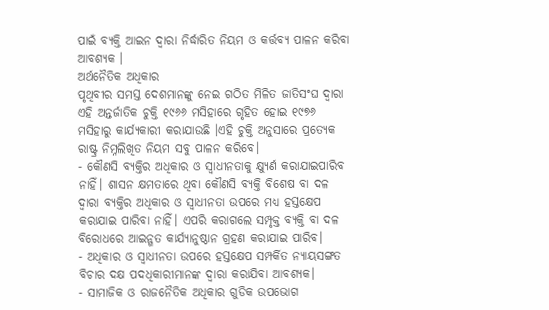ପାଇଁ ବ୍ୟକ୍ତି ଆଇନ ଦ୍ଵାରା ନିର୍ଦ୍ଧାରିତ ନିୟମ ଓ କର୍ତ୍ତବ୍ୟ ପାଳନ କରିବା ଆବଶ୍ୟକ ।
ଅର୍ଥନୈତିକ ଅଧିକାର
ପୃଥିବୀର ସମସ୍ତ ଦେଶମାନଙ୍କୁ ନେଇ ଗଠିତ ମିଳିତ ଜାତିସଂଘ ଦ୍ଵାରା ଏହି ଅନ୍ତର୍ଜାତିକ ଚୁକ୍ତି ୧୯୬୬ ମସିହାରେ ଗୃହିତ ହୋଇ ୧୯୭୬ ମସିହାରୁ କାର୍ଯ୍ୟକାରୀ କରାଯାଉଛି ।ଏହି ଚୁକ୍ତି ଅନୁସାରେ ପ୍ରତ୍ୟେକ ରାଷ୍ଟ୍ର ନିମ୍ନଲିଖିତ ନିୟମ ସବୁ ପାଳନ କରିବେ।
- କୌଣସି ବ୍ୟକ୍ତିର ଅଧିକାର ଓ ସ୍ଵାଧୀନତାକୁ କ୍ଷ୍ଯୁର୍ଣ କରାଯାଇପାରିବ ନାହିଁ। ଶାସନ କ୍ଷମତାରେ ଥିବା କୌଣସି ବ୍ୟକ୍ତି ବିଶେଷ ବା ଦଳ ଦ୍ଵାରା ବ୍ୟକ୍ତିର ଅଧିକାର ଓ ସ୍ଵାଧୀନତା ଉପରେ ମଧ୍ୟ ହସ୍ତକ୍ଷେପ କରାଯାଇ ପାରିବା ନାହିଁ। ଏପରି କରାଗଲେ ସମ୍ପୃକ୍ତ ବ୍ୟକ୍ତି ବା ଦଳ ବିରୋଧରେ ଆଇନ୍ଗତ କାର୍ଯ୍ୟାନୁଷ୍ଠାନ ଗ୍ରହଣ କରାଯାଇ ପାରିବ।
- ଅଧିକାର ଓ ସ୍ଵାଧୀନତା ଉପରେ ହସ୍ତକ୍ଷେପ ସମ୍ପର୍କିତ ନ୍ୟାୟସଙ୍ଗତ ବିଚାର ଦକ୍ଷ ପଦଧିକାରୀମାନଙ୍କ ଦ୍ଵାରା କରାଯିବା ଆବଶ୍ୟକ।
- ସାମାଜିକ ଓ ରାଜନୈତିକ ଅଧିକାର ଗୁଡିକ ଉପଭୋଗ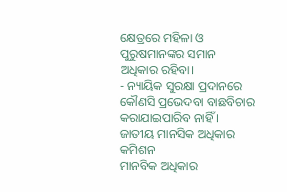କ୍ଷେତ୍ରରେ ମହିଳା ଓ ପୁରୁଷମାନଙ୍କର ସମାନ ଅଧିକାର ରହିବା।
- ନ୍ୟାୟିକ ସୁରକ୍ଷା ପ୍ରଦାନରେ କୌଣସି ପ୍ରଭେଦବା ବାଛବିଚାର କରାଯାଇପାରିବ ନାହିଁ ।
ଜାତୀୟ ମାନସିକ ଅଧିକାର କମିଶନ
ମାନବିକ ଅଧିକାର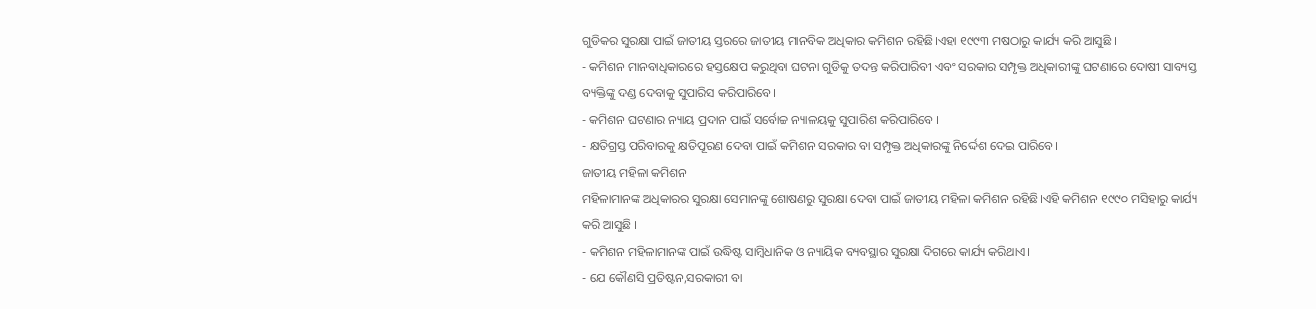ଗୁଡିକର ସୁରକ୍ଷା ପାଇଁ ଜାତୀୟ ସ୍ତରରେ ଜାତୀୟ ମାନବିକ ଅଧିକାର କମିଶନ ରହିଛି।ଏହା ୧୯୯୩ ମଷଠାରୁ କାର୍ଯ୍ୟ କରି ଆସୁଛି ।
- କମିଶନ ମାନବାଧିକାରରେ ହସ୍ତକ୍ଷେପ କରୁଥିବା ଘଟନା ଗୁଡିକୁ ତଦନ୍ତ କରିପାରିବୀ ଏବଂ ସରକାର ସମ୍ପୃକ୍ତ ଅଧିକାରୀଙ୍କୁ ଘଟଣାରେ ଦୋଷୀ ସାବ୍ୟସ୍ତ ବ୍ୟକ୍ତିଙ୍କୁ ଦଣ୍ଡ ଦେବାକୁ ସୁପାରିସ କରିପାରିବେ।
- କମିଶନ ଘଟଣାର ନ୍ୟାୟ ପ୍ରଦାନ ପାଇଁ ସର୍ବୋଚ୍ଚ ନ୍ୟାଳୟକୁ ସୁପାରିଶ କରିପାରିବେ ।
- କ୍ଷତିଗ୍ରସ୍ତ ପରିବାରକୁ କ୍ଷତିପୂରଣ ଦେବା ପାଇଁ କମିଶନ ସରକାର ବା ସମ୍ପୃକ୍ତ ଅଧିକାରଙ୍କୁ ନିର୍ଦ୍ଦେଶ ଦେଇ ପାରିବେ।
ଜାତୀୟ ମହିଳା କମିଶନ
ମହିଳାମାନଙ୍କ ଅଧିକାରର ସୁରକ୍ଷା ସେମାନଙ୍କୁ ଶୋଷଣରୁ ସୁରକ୍ଷା ଦେବା ପାଇଁ ଜାତୀୟ ମହିଳା କମିଶନ ରହିଛି।ଏହି କମିଶନ ୧୯୯୦ ମସିହାରୁ କାର୍ଯ୍ୟ କରି ଆସୁଛି ।
- କମିଶନ ମହିଳାମାନଙ୍କ ପାଇଁ ଉଦ୍ଧିଷ୍ଟ ସାମ୍ବିଧାନିକ ଓ ନ୍ୟାୟିକ ବ୍ୟବସ୍ଥାର ସୁରକ୍ଷା ଦିଗରେ କାର୍ଯ୍ୟ କରିଥାଏ।
- ଯେ କୌଣସି ପ୍ରତିଷ୍ଟନ,ସରକାରୀ ବା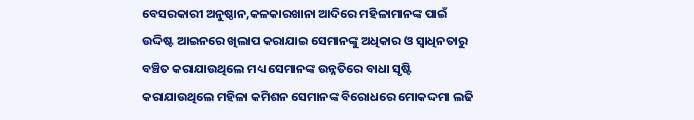ବେସରକାରୀ ଅନୁଷ୍ଠାନ,କଳକାରଖାନା ଆଦିରେ ମହିଳାମାନଙ୍କ ପାଇଁ ଉଦ୍ଦିଷ୍ଟ ଆଇନରେ ଖିଲାପ କରାଯାଇ ସେମାନଙ୍କୁ ଅଧିକାର ଓ ସ୍ଵାଧିନତାରୁ ବଞ୍ଚିତ କରାଯାଉଥିଲେ ମଧ୍ୟ ସେମାନଙ୍କ ଉନ୍ନତିରେ ବାଧା ସୃଷ୍ଟି କରାଯାଉଥିଲେ ମହିଳା କମିଶନ ସେମାନଙ୍କ ବିରୋଧରେ ମୋକଦ୍ଦମା ଲଢି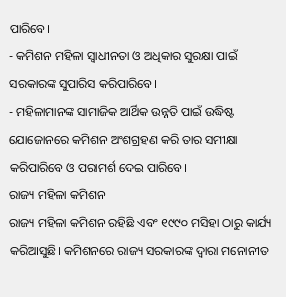ପାରିବେ।
- କମିଶନ ମହିଳା ସ୍ଵାଧୀନତା ଓ ଅଧିକାର ସୁରକ୍ଷା ପାଇଁ ସରକାରଙ୍କ ସୁପାରିସ କରିପାରିବେ।
- ମହିଳାମାନଙ୍କ ସାମାଜିକ ଆର୍ଥିକ ଉନ୍ନତି ପାଇଁ ଉଦ୍ଧିଷ୍ଟ ଯୋଜୋନରେ କମିଶନ ଅଂଶଗ୍ରହଣ କରି ତାର ସମୀକ୍ଷା କରିପାରିବେ ଓ ପରାମର୍ଶ ଦେଇ ପାରିବେ।
ରାଜ୍ୟ ମହିଳା କମିଶନ
ରାଜ୍ୟ ମହିଳା କମିଶନ ରହିଛି ଏବଂ ୧୯୯୦ ମସିହା ଠାରୁ କାର୍ଯ୍ୟ କରିଆସୁଛି। କମିଶନରେ ରାଜ୍ୟ ସରକାରଙ୍କ ଦ୍ଵାରା ମନୋନୀତ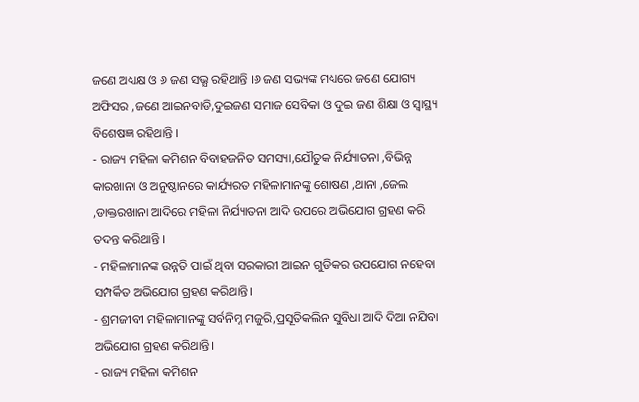ଜଣେ ଅଧ୍ୟକ୍ଷ ଓ ୬ ଜଣ ସଭ୍ଯ ରହିଥାନ୍ତି ।୬ ଜଣ ସଭ୍ୟଙ୍କ ମଧ୍ୟରେ ଜଣେ ଯୋଗ୍ୟ ଅଫିସର ,ଜଣେ ଆଇନବାଡି,ଦୁଇଜଣ ସମାଜ ସେବିକା ଓ ଦୁଇ ଜଣ ଶିକ୍ଷା ଓ ସ୍ୱାସ୍ଥ୍ୟ ବିଶେଷଜ୍ଞ ରହିଥାନ୍ତି ।
- ରାଜ୍ୟ ମହିଳା କମିଶନ ବିବାହଜନିତ ସମସ୍ୟା,ଯୌତୁକ ନିର୍ଯ୍ୟାତନା ,ବିଭିନ୍ନ କାରଖାନା ଓ ଅନୁଷ୍ଠାନରେ କାର୍ଯ୍ୟରତ ମହିଳାମାନଙ୍କୁ ଶୋଷଣ ,ଥାନା ,ଜେଲ ,ଡାକ୍ତରଖାନା ଆଦିରେ ମହିଳା ନିର୍ଯ୍ୟାତନା ଆଦି ଉପରେ ଅଭିଯୋଗ ଗ୍ରହଣ କରି ତଦନ୍ତ କରିଥାନ୍ତି ।
- ମହିଳାମାନଙ୍କ ଉନ୍ନତି ପାଇଁ ଥିବା ସରକାରୀ ଆଇନ ଗୁଡିକର ଉପଯୋଗ ନହେବା ସମ୍ପର୍କିତ ଅଭିଯୋଗ ଗ୍ରହଣ କରିଥାନ୍ତି।
- ଶ୍ରମଜୀବୀ ମହିଳାମାନଙ୍କୁ ସର୍ବନିମ୍ନ ମଜୁରି,ପ୍ରସୂତିକଲିନ ସୁବିଧା ଆଦି ଦିଆ ନଯିବା ଅଭିଯୋଗ ଗ୍ରହଣ କରିଥାନ୍ତି।
- ରାଜ୍ୟ ମହିଳା କମିଶନ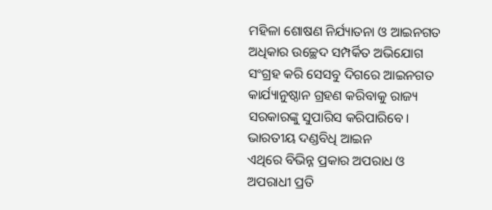ମହିଳା ଶୋଷଣ ନିର୍ଯ୍ୟାତନା ଓ ଆଇନଗତ ଅଧିକାର ଉଚ୍ଛେଦ ସମ୍ପର୍କିତ ଅଭିଯୋଗ ସଂଗ୍ରହ କରି ସେସବୁ ଦିଗରେ ଆଇନଗତ କାର୍ଯ୍ୟାନୁଷ୍ଠାନ ଗ୍ରହଣ କରିବାକୁ ରାଜ୍ୟ ସରକାରଙ୍କୁ ସୁପାରିସ କରିପାରିବେ।
ଭାରତୀୟ ଦଣ୍ଡବିଧି ଆଇନ
ଏଥିରେ ବିଭିନ୍ନ ପ୍ରକାର ଅପରାଧ ଓ ଅପରାଧୀ ପ୍ରତି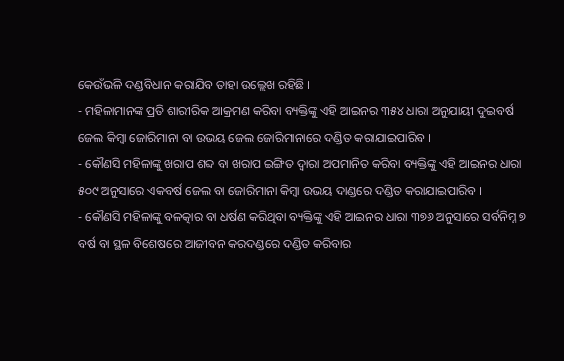କେଉଁଭଳି ଦଣ୍ଡବିଧାନ କରାଯିବ ତାହା ଉଲ୍ଲେଖ ରହିଛି ।
- ମହିଳାମାନଙ୍କ ପ୍ରତି ଶାରୀରିକ ଆକ୍ରମଣ କରିବା ବ୍ୟକ୍ତିଙ୍କୁ ଏହି ଆଇନର ୩୫୪ ଧାରା ଅନୁଯାୟୀ ଦୁଇବର୍ଷ ଜେଲ କିମ୍ବା ଜୋରିମାନା ବା ଉଭୟ ଜେଲ ଜୋରିମାନାରେ ଦଣ୍ଡିତ କରାଯାଇପାରିବ ।
- କୌଣସି ମହିଳାଙ୍କୁ ଖରାପ ଶବ୍ଦ ବା ଖରାପ ଇଙ୍ଗିତ ଦ୍ଵାରା ଅପମାନିତ କରିବା ବ୍ୟକ୍ତିଙ୍କୁ ଏହି ଆଇନର ଧାରା ୫୦୯ ଅନୁସାରେ ଏକବର୍ଷ ଜେଲ ବା ଜୋରିମାନା କିମ୍ବା ଉଭୟ ଦାଣ୍ଡରେ ଦଣ୍ଡିତ କରାଯାଇପାରିବ ।
- କୌଣସି ମହିଳାଙ୍କୁ ବଳତ୍କାର ବା ଧର୍ଷଣ କରିଥିବା ବ୍ୟକ୍ତିଙ୍କୁ ଏହି ଆଇନର ଧାରା ୩୭୬ ଅନୁସାରେ ସର୍ବନିମ୍ନ ୭ ବର୍ଷ ବା ସ୍ଥଳ ବିଶେଷରେ ଆଜୀବନ କରଦଣ୍ଡରେ ଦଣ୍ଡିତ କରିବାର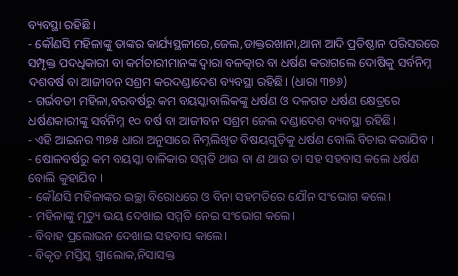ବ୍ୟବସ୍ଥା ରହିଛି ।
- କୌଣସି ମହିଳାଙ୍କୁ ତାଙ୍କର କାର୍ଯ୍ୟସ୍ଥଳୀରେ,ଜେଲ,ଡାକ୍ତରଖାନା,ଥାନା ଆଦି ପ୍ରତିଷ୍ଠାନ ପରିସରରେ ସମ୍ପୃକ୍ତ ପଦଧିକାରୀ ବା କର୍ମଚାରୀମାନଙ୍କ ଦ୍ଵାରା ବଳତ୍କାର ବା ଧର୍ଷଣ କରାଗଲେ ଦୋଷିକୁ ସର୍ବନିମ୍ନ ଦଶବର୍ଷ ବା ଆଜୀବନ ସଶ୍ରମ କରଦଣ୍ଡାଦେଶ ବ୍ୟବସ୍ଥା ରହିଛି। (ଧାରା ୩୭୬)
- ଗର୍ଭବତୀ ମହିଳା,ବରବର୍ଷରୁ କମ ବୟସ୍କାବାଲିକଙ୍କୁ ଧର୍ଷଣ ଓ ଦଳଗତ ଧର୍ଷଣ କ୍ଷେତ୍ରରେ ଧର୍ଷଣକାରୀଙ୍କୁ ସର୍ବନିମ୍ନ ୧୦ ବର୍ଷ ବା ଆଜୀବନ ସଶ୍ରମ ଜେଲ ଦଣ୍ଡାଦେଶ ବ୍ୟବସ୍ଥା ରହିଛି।
- ଏହି ଆଇନର ୩୭୫ ଧାରା ଅନୁସାରେ ନିମ୍ନଲିଖିତ ବିଷୟଗୁଡ଼ିକୁ ଧର୍ଷଣ ବୋଲି ବିଚାର କରାଯିବ ।
- ଷୋଳବର୍ଷରୁ କମ ବୟସ୍କା ବାଳିକାର ସମ୍ମତି ଥାଉ ବା ଣ ଥାଉ ତା ସହ ସହବାସ କଲେ ଧର୍ଷଣ ବୋଲି କୁହାଯିବ ।
- କୌଣସି ମହିଳାଙ୍କର ଇଚ୍ଛା ବିରୋଧରେ ଓ ବିନା ସହମତିରେ ଯୌନ ସଂଭୋଗ କଲେ।
- ମହିଳାଙ୍କୁ ମୃତ୍ୟୁ ଭୟ ଦେଖାଇ ସମ୍ମତି ନେଇ ସଂଭୋଗ କଲେ।
- ବିବାହ ପ୍ରଲୋଭନ ଦେଖାଇ ସହବାସ କାଲେ।
- ବିକୃତ ମସ୍ତିସ୍କ ସ୍ତ୍ରୀଲୋକ,ନିସାସକ୍ତ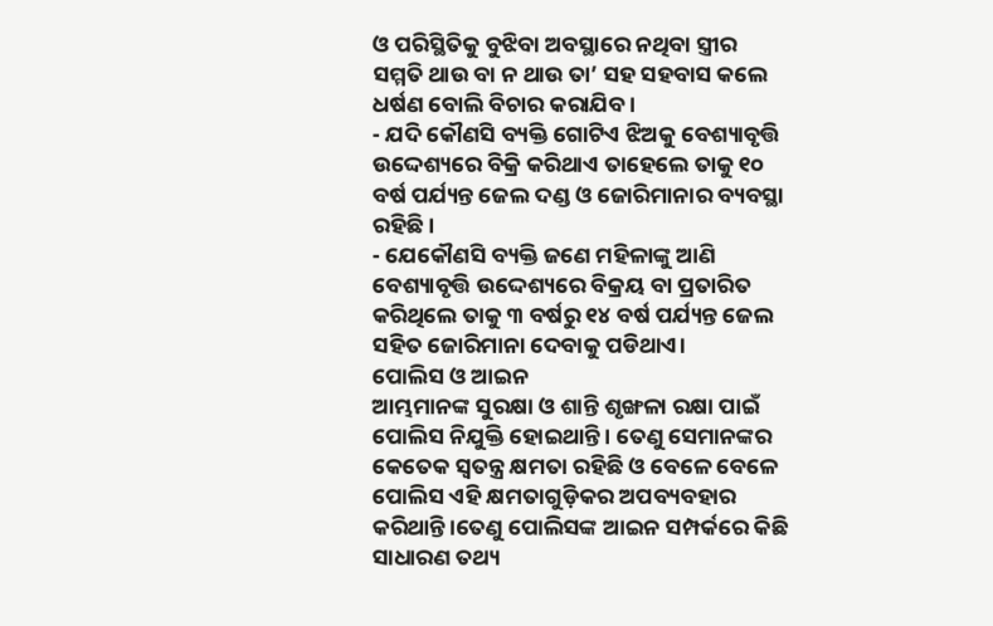ଓ ପରିସ୍ଥିତିକୁ ବୁଝିବା ଅବସ୍ଥାରେ ନଥିବା ସ୍ତ୍ରୀର ସମ୍ମତି ଥାଉ ବା ନ ଥାଉ ତା’ ସହ ସହବାସ କଲେ ଧର୍ଷଣ ବୋଲି ବିଚାର କରାଯିବ।
- ଯଦି କୌଣସି ବ୍ୟକ୍ତି ଗୋଟିଏ ଝିଅକୁ ବେଶ୍ୟାବୃତ୍ତି ଉଦ୍ଦେଶ୍ୟରେ ବିକ୍ରି କରିଥାଏ ତାହେଲେ ତାକୁ ୧୦ ବର୍ଷ ପର୍ଯ୍ୟନ୍ତ ଜେଲ ଦଣ୍ଡ ଓ ଜୋରିମାନାର ବ୍ୟବସ୍ଥା ରହିଛି ।
- ଯେକୌଣସି ବ୍ୟକ୍ତି ଜଣେ ମହିଳାଙ୍କୁ ଆଣି ବେଶ୍ୟାବୃତ୍ତି ଉଦ୍ଦେଶ୍ୟରେ ବିକ୍ରୟ ବା ପ୍ରତାରିତ କରିଥିଲେ ତାକୁ ୩ ବର୍ଷରୁ ୧୪ ବର୍ଷ ପର୍ଯ୍ୟନ୍ତ ଜେଲ ସହିତ ଜୋରିମାନା ଦେବାକୁ ପଡିଥାଏ।
ପୋଲିସ ଓ ଆଇନ
ଆମ୍ଭମାନଙ୍କ ସୁରକ୍ଷା ଓ ଶାନ୍ତି ଶୃଙ୍ଖଳା ରକ୍ଷା ପାଇଁ ପୋଲିସ ନିଯୁକ୍ତି ହୋଇଥାନ୍ତି। ତେଣୁ ସେମାନଙ୍କର କେତେକ ସ୍ଵତନ୍ତ୍ର କ୍ଷମତା ରହିଛି ଓ ବେଳେ ବେଳେ ପୋଲିସ ଏହି କ୍ଷମତାଗୁଡ଼ିକର ଅପବ୍ୟବହାର କରିଥାନ୍ତି।ତେଣୁ ପୋଲିସଙ୍କ ଆଇନ ସମ୍ପର୍କରେ କିଛି ସାଧାରଣ ତଥ୍ୟ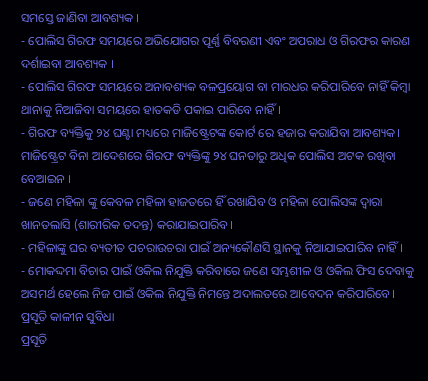ସମସ୍ତେ ଜାଣିବା ଆବଶ୍ୟକ ।
- ପୋଲିସ ଗିରଫ ସମୟରେ ଅଭିଯୋଗର ପୂର୍ଣ୍ଣ ବିବରଣୀ ଏବଂ ଅପରାଧ ଓ ଗିରଫର କାରଣ ଦର୍ଶାଇବା ଆବଶ୍ୟକ ।
- ପୋଲିସ ଗିରଫ ସମୟରେ ଅନାବଶ୍ୟକ ବଳପ୍ରୟୋଗ ବା ମାରଧର କରିପାରିବେ ନାହିଁ କିମ୍ବା ଥାନାକୁ ନିଆଜିବା ସମୟରେ ହାତକଡି ପକାଇ ପାରିବେ ନାହିଁ।
- ଗିରଫ ବ୍ୟକ୍ତିକୁ ୨୪ ଘଣ୍ଟା ମଧ୍ୟରେ ମାଜିଷ୍ଟ୍ରେଟଙ୍କ କୋର୍ଟ ରେ ହଜାର କରାଯିବା ଆବଶ୍ୟକ। ମାଜିଷ୍ଟ୍ରେଟ ବିନା ଆଦେଶରେ ଗିରଫ ବ୍ୟକ୍ତିଙ୍କୁ ୨୪ ଘନତାରୁ ଅଧିକ ପୋଲିସ ଅଟକ ରଖିବା ବେଆଇନ ।
- ଜଣେ ମହିଳା ଙ୍କୁ କେବଳ ମହିଳା ହାଜତରେ ହିଁ ରଖାଯିବ ଓ ମହିଳା ପୋଲିସଙ୍କ ଦ୍ଵାରା ଖାନତଲାସି (ଶାରୀରିକ ତଦନ୍ତ) କରାଯାଇପାରିବ।
- ମହିଳାଙ୍କୁ ଘର ବ୍ୟତୀତ ପଚରାଉଚରା ପାଇଁ ଅନ୍ୟକୌଣସି ସ୍ଥାନକୁ ନିଆଯାଇପାରିବ ନାହିଁ ।
- ମୋକଦ୍ଦମା ବିଚାର ପାଇଁ ଓକିଲ ନିଯୁକ୍ତି କରିବାରେ ଜଣେ ସମ୍ଭଶୀଳ ଓ ଓକିଲ ଫିସ ଦେବାକୁ ଅସମର୍ଥ ହେଲେ ନିଜ ପାଇଁ ଓକିଲ ନିଯୁକ୍ତି ନିମନ୍ତେ ଅଦାଲତରେ ଆବେଦନ କରିପାରିବେ।
ପ୍ରସୂତି କାଳୀନ ସୁବିଧା
ପ୍ରସୂତି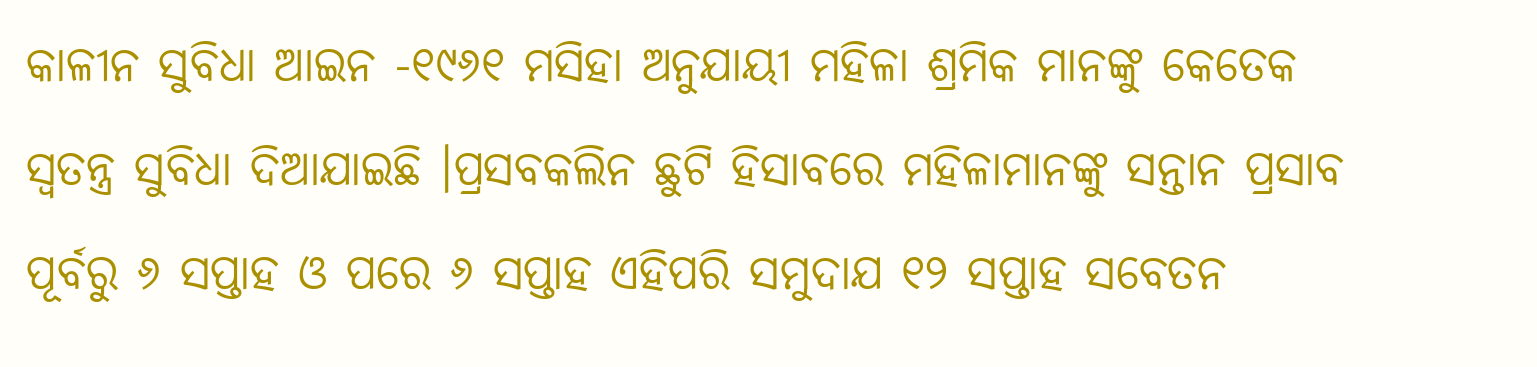କାଳୀନ ସୁବିଧା ଆଇନ -୧୯୬୧ ମସିହା ଅନୁଯାୟୀ ମହିଳା ଶ୍ରମିକ ମାନଙ୍କୁ କେତେକ ସ୍ଵତନ୍ତ୍ର ସୁବିଧା ଦିଆଯାଇଛି ।ପ୍ରସବକଲିନ ଛୁଟି ହିସାବରେ ମହିଳାମାନଙ୍କୁ ସନ୍ତାନ ପ୍ରସାବ ପୂର୍ବରୁ ୬ ସପ୍ତାହ ଓ ପରେ ୬ ସପ୍ତାହ ଏହିପରି ସମୁଦାଯ ୧୨ ସପ୍ତାହ ସବେତନ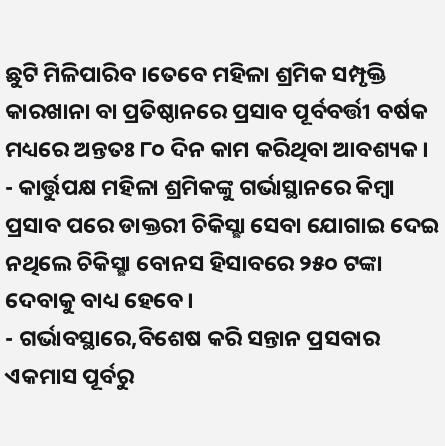ଛୁଟି ମିଳିପାରିବ ।ତେବେ ମହିଳା ଶ୍ରମିକ ସମ୍ପୃକ୍ତି କାରଖାନା ବା ପ୍ରତିଷ୍ଠାନରେ ପ୍ରସାବ ପୂର୍ବବର୍ତ୍ତୀ ବର୍ଷକ ମଧ୍ୟରେ ଅନ୍ତତଃ ୮୦ ଦିନ କାମ କରିଥିବା ଆବଶ୍ୟକ ।
- କାର୍ତ୍ତୁପକ୍ଷ ମହିଳା ଶ୍ରମିକଙ୍କୁ ଗର୍ଭାସ୍ଥାନରେ କିମ୍ବା ପ୍ରସାବ ପରେ ଡାକ୍ତରୀ ଚିକିସ୍ଛା ସେବା ଯୋଗାଇ ଦେଇ ନଥିଲେ ଚିକିସ୍ଛା ବୋନସ ହିସାବରେ ୨୫୦ ଟଙ୍କା ଦେବାକୁ ବାଧ୍ୟ ହେବେ।
- ଗର୍ଭାବସ୍ଥାରେ,ବିଶେଷ କରି ସନ୍ତାନ ପ୍ରସବାର ଏକମାସ ପୂର୍ବରୁ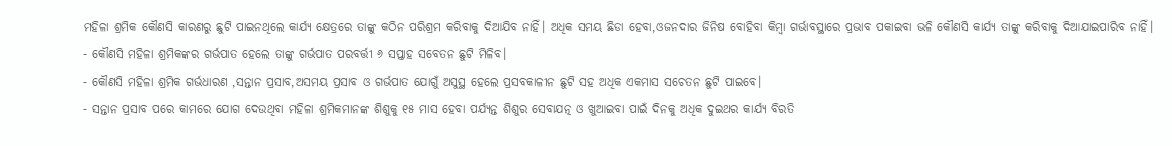ମହିଳା ଶ୍ରମିକ କୌଣସି କାରଣରୁ ଛୁଟି ପାଇନଥିଲେ କାର୍ଯ୍ୟ କ୍ଷେତ୍ରରେ ତାଙ୍କୁ କଠିନ ପରିଶ୍ରମ କରିବାକୁ ଦିଆଯିବ ନାହିଁ। ଅଧିକ ସମୟ ଛିଡା ହେବା,ଓଜନଦାର ଜିନିଷ ବୋହିବା କିମ୍ବା ଗର୍ଭାବସ୍ଥାରେ ପ୍ରଭାବ ପକାଇବା ଭଳି କୌଣସି କାର୍ଯ୍ୟ ତାଙ୍କୁ କରିବାକୁ ଦିଆଯାଇପାରିବ ନାହିଁ।
- କୌଣସି ମହିଳା ଶ୍ରମିକଙ୍କର ଗର୍ଭପାତ ହେଲେ ତାଙ୍କୁ ଗର୍ଭପାତ ପରବର୍ତ୍ତୀ ୬ ସପ୍ତାହ ସବେତନ ଛୁଟି ମିଳିବ।
- କୌଣସି ମହିଳା ଶ୍ରମିକ ଗର୍ଭଧାରଣ ,ସନ୍ତାନ ପ୍ରସାବ,ଅସମୟ ପ୍ରସାବ ଓ ଗର୍ଭପାତ ଯୋଗୁଁ ଅସୁସ୍ଥ ହେଲେ ପ୍ରସବକାଳୀନ ଛୁଟି ସହ ଅଧିକ ଏକମାସ ସଚେତନ ଛୁଟି ପାଇବେ।
- ସନ୍ତାନ ପ୍ରସାବ ପରେ କାମରେ ଯୋଗ ଦେଉଥିବା ମହିଳା ଶ୍ରମିକମାନଙ୍କ ଶିଶୁକୁ ୧୫ ମାସ ହେବା ପର୍ଯ୍ୟନ୍ତ ଶିଶୁର ସେବାଯତ୍ନ ଓ ଖୁଆଇବା ପାଇଁ ଦିନକୁ ଅଧିକ ଦୁଇଥର କାର୍ଯ୍ୟ ବିରତି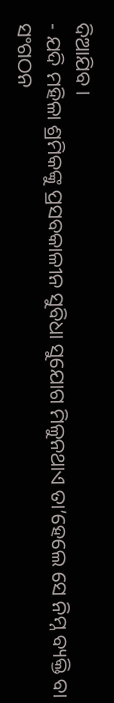ଦିଆଯିବ ।
- ଯଦି ମହିଳା ଶ୍ରମିକଙ୍କୁ ପ୍ରସବକାଳୀନ ସୁବିଧା ସୁଯୋଗ ମିଳୁନଥାଏ ତା’ହେଲେ ସେ ନିମ୍ନ ବ୍ୟକ୍ତି ବା ସଂଗଠନ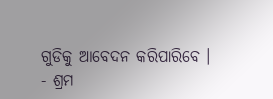ଗୁଡିକୁ ଆବେଦନ କରିପାରିବେ ।
- ଶ୍ରମ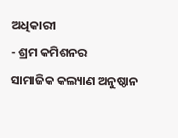ଅଧିକାରୀ
- ଶ୍ରମ କମିଶନର
ସାମାଜିକ କଲ୍ୟାଣ ଅନୁଷ୍ଠାନ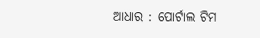ଆଧାର : ପୋର୍ଟାଲ ଟିମ